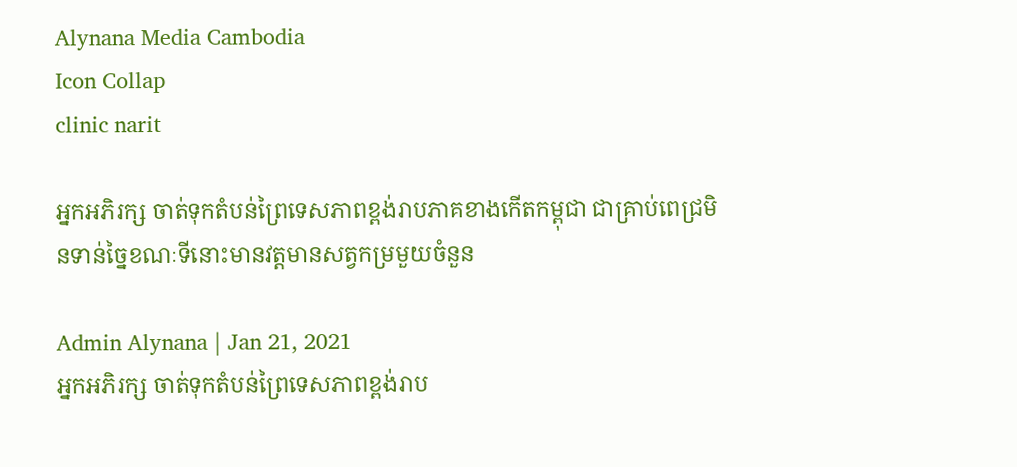Alynana Media Cambodia
Icon Collap
clinic narit

អ្នកអភិរក្ស ចាត់ទុកតំបន់ព្រៃទេសភាពខ្ពង់រាបភាគខាងកើតកម្ពុជា ជាគ្រាប់ពេជ្រមិនទាន់ច្នៃខណៈទីនោះមានវត្តមានសត្វកម្រមួយចំនួន

Admin Alynana | Jan 21, 2021
អ្នកអភិរក្ស ចាត់ទុកតំបន់ព្រៃទេសភាពខ្ពង់រាប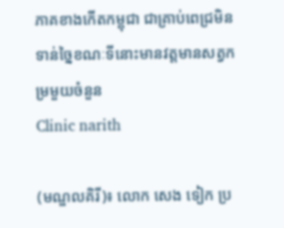ភាគខាងកើតកម្ពុជា ជាគ្រាប់ពេជ្រមិនទាន់ច្នៃខណៈទីនោះមានវត្តមានសត្វកម្រមួយចំនួន
Clinic narith

(មណ្ឌលគិរី)៖ លោក សេង ទៀក ប្រ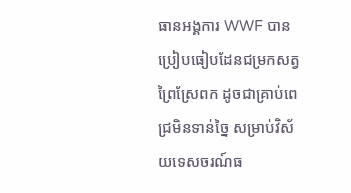ធានអង្គការ WWF បានប្រៀបធៀបដែនជម្រកសត្វព្រៃស្រែពក ដូចជាគ្រាប់ពេជ្រមិនទាន់ច្នៃ សម្រាប់វិស័យទេសចរណ៍ធ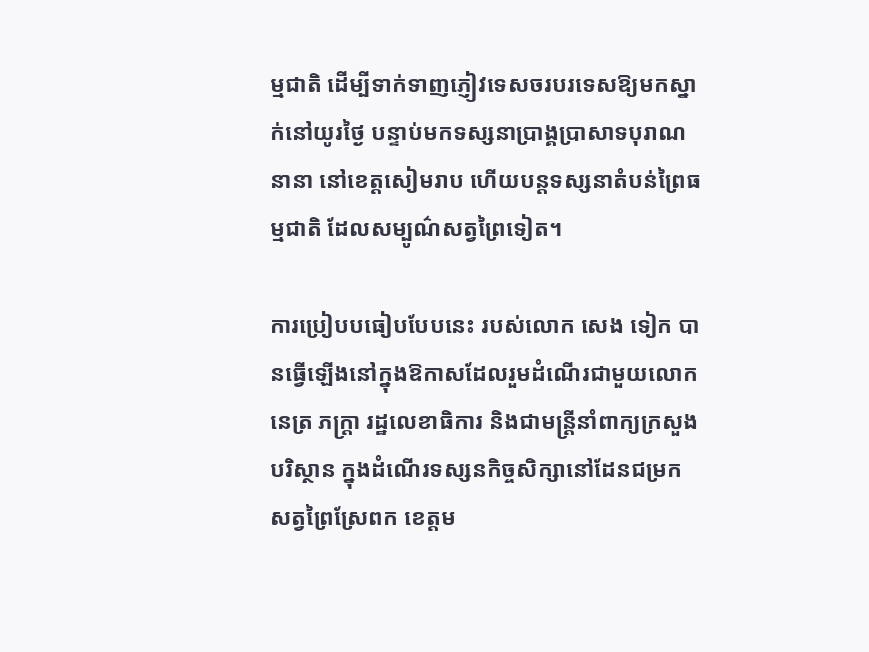ម្មជាតិ ដើម្បីទាក់ទាញភ្ញៀវទេសចរបរទេសឱ្យមកស្នាក់នៅយូរថ្ងៃ បន្ទាប់មកទស្សនាប្រាង្គប្រាសាទបុរាណនានា នៅខេត្តសៀមរាប ហើយបន្តទស្សនាតំបន់ព្រៃធម្មជាតិ ដែលសម្បូណ៌សត្វព្រៃទៀត។

ការប្រៀបបធៀបបែបនេះ របស់លោក សេង ទៀក បានធ្វើឡើងនៅក្នុងឱកាសដែលរួមដំណើរជាមួយលោក នេត្រ ភក្ត្រា រដ្ឋលេខាធិការ និងជាមន្ត្រីនាំពាក្យក្រសួងបរិស្ថាន ក្នុងដំណើរទស្សនកិច្ចសិក្សានៅដែនជម្រកសត្វព្រៃស្រែពក ខេត្តម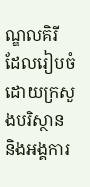ណ្ឌលគិរី ដែលរៀបចំដោយក្រសួងបរិស្ថាន និងអង្គការ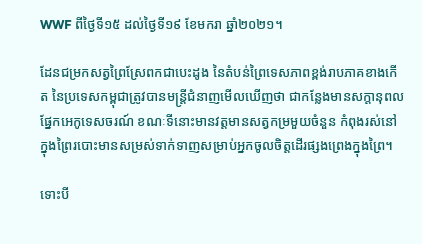WWF ពីថ្ងៃទី១៥ ដល់ថ្ងៃទី១៩ ខែមករា ឆ្នាំ២០២១។

ដែនជម្រកសត្វព្រៃស្រែពកជាបេះដូង នៃតំបន់ព្រៃទេសភាពខ្ពង់រាបភាគខាងកើត នៃប្រទេសកម្ពុជាត្រូវបានមន្ត្រីជំនាញមើលឃើញថា ជាកន្លែងមានសក្តានុពលផ្នែកអេកូទេសចរណ៍ ខណៈទីនោះមានវត្តមានសត្វកម្រមួយចំនួន កំពុងរស់នៅក្នុងព្រៃរបោះមានសម្រស់ទាក់ទាញសម្រាប់អ្នកចូលចិត្តដើរផ្សងព្រេងក្នុងព្រៃ។

ទោះបី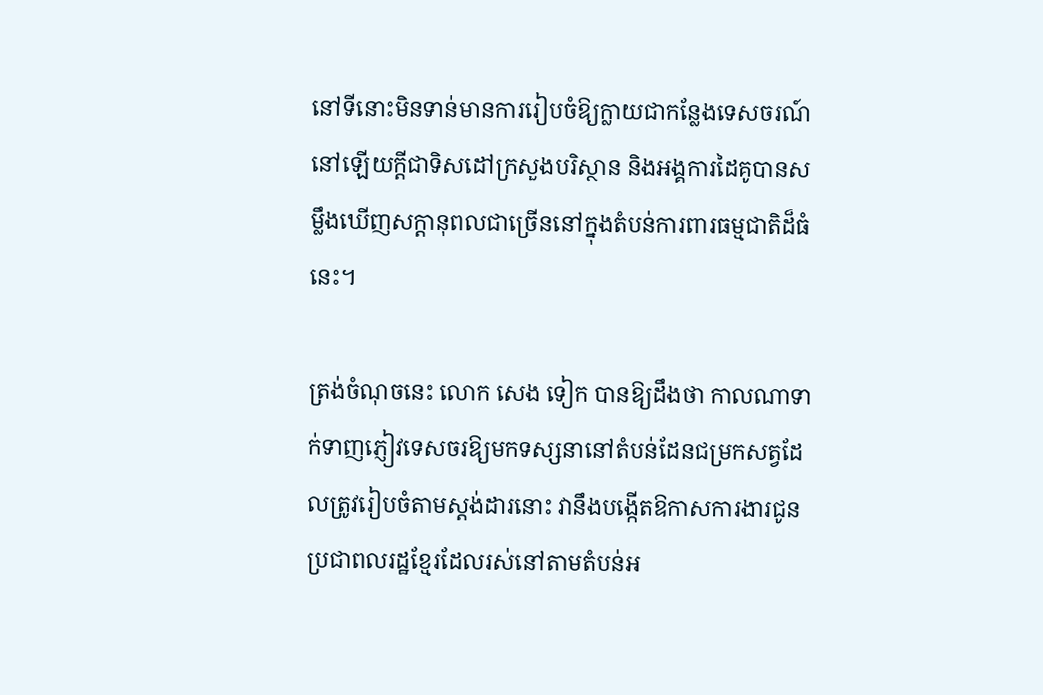នៅទីនោះមិនទាន់មានការរៀបចំឱ្យក្លាយជាកន្លែងទេសចរណ៍នៅឡើយក្តីជាទិសដៅក្រសួងបរិស្ថាន និងអង្គការដៃគូបានសម្លឹងឃើញសក្តានុពលជាច្រើននៅក្នុងតំបន់ការពារធម្មជាតិដ៏ធំនេះ។

ត្រង់ចំណុចនេះ លោក សេង ទៀក បានឱ្យដឹងថា កាលណាទាក់ទាញភ្ញៀវទេសចរឱ្យមកទស្សនានៅតំបន់ដែនជម្រកសត្វដែលត្រូវរៀបចំតាមស្តង់ដារនោះ វានឹងបង្កើតឱកាសការងារជូនប្រជាពលរដ្ឋខ្មែរដែលរស់នៅតាមតំបន់អ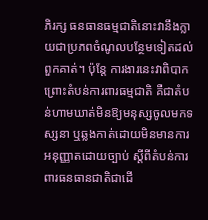ភិរក្ស ធនធានធម្មជាតិនោះវានឹងក្លាយជាប្រភពចំណូលបន្ថែមទៀតដល់ពួកគាត់។ ប៉ុន្តែ ការងារនេះវាពិបាកព្រោះតំបន់ការពារធម្មជាតិ គឺជាតំបន់ហាមឃាត់មិនឱ្យមនុស្សចូលមកទស្សនា ឬឆ្លងកាត់ដោយមិនមានការអនុញ្ញាតដោយច្បាប់ ស្តីពីតំបន់ការពារធនធានជាតិជាដើ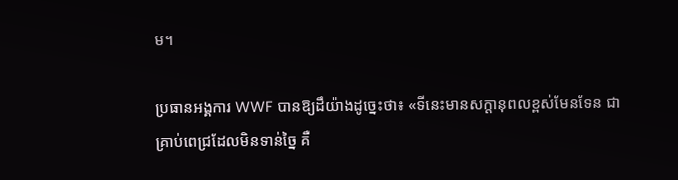ម។

ប្រធានអង្គការ WWF បានឱ្យដឹយ៉ាងដូច្នេះថា៖ «ទីនេះមានសក្តានុពលខ្ពស់មែនទែន ជាគ្រាប់ពេជ្រដែលមិនទាន់ច្នៃ គឺ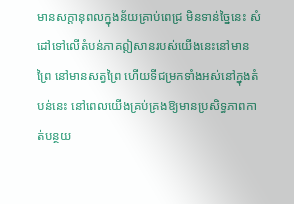មានសក្តានុពលក្នុងន័យគ្រាប់ពេជ្រ មិនទាន់ច្នៃនេះ សំដៅទៅលើតំបន់ភាគឦសានរបស់យើងនេះនៅមានព្រៃ នៅមានសត្វព្រៃ ហើយទីជម្រកទាំងអស់នៅក្នុងតំបន់នេះ នៅពេលយើងគ្រប់គ្រងឱ្យមានប្រសិទ្ធភាពកាត់បន្ថយ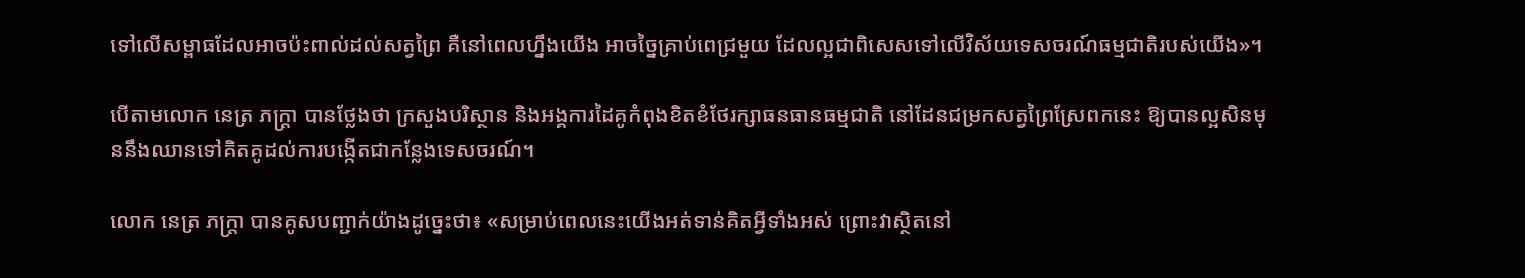ទៅលើសម្ពាធដែលអាចប៉ះពាល់ដល់សត្វព្រៃ គឺនៅពេលហ្នឹងយើង អាចច្នៃគ្រាប់ពេជ្រមួយ ដែលល្អជាពិសេសទៅលើវិស័យទេសចរណ៍ធម្មជាតិរបស់យើង»។

បើតាមលោក នេត្រ ភក្ត្រា បានថ្លែងថា ក្រសួងបរិស្ថាន និងអង្គការដៃគូកំពុងខិតខំថែរក្សាធនធានធម្មជាតិ នៅដែនជម្រកសត្វព្រៃស្រែពកនេះ ឱ្យបានល្អសិនមុននឹងឈានទៅគិតគូដល់ការបង្កើតជាកន្លែងទេសចរណ៍។

លោក នេត្រ ភក្ត្រា បានគូសបញ្ជាក់យ៉ាងដូច្នេះថា៖ «សម្រាប់ពេលនេះយើងអត់ទាន់គិតអ្វីទាំងអស់ ព្រោះវាស្ថិតនៅ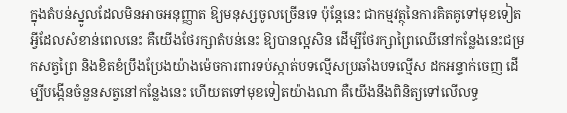ក្នុងតំបន់ស្នូលដែលមិនអាចអនុញ្ញាត ឱ្យមនុស្សចូលច្រើនទេ ប៉ុន្តែនេះ ជាកម្មវត្ថុនៃការគិតគូទៅមុខទៀត អ្វីដែលសំខាន់ពេលនេះ គឺយើងថែរក្សាតំបន់នេះ ឱ្យបានល្អសិន ដើម្បីថែរក្សាព្រៃឈើនៅកន្លែងនេះជម្រកសត្វព្រៃ និងខិតខំប្រឹងប្រែងយ៉ាងម៉េចការពារទប់ស្កាត់បទល្មើសប្រឆាំងបទល្មើស ដកអន្ទាក់ចេញ ដើម្បីបង្កើនចំនួនសត្វនៅកន្លែងនេះ ហើយតទៅមុខទៀតយ៉ាងណា គឺយើងនឹងពិនិត្យទៅលើលទ្ធ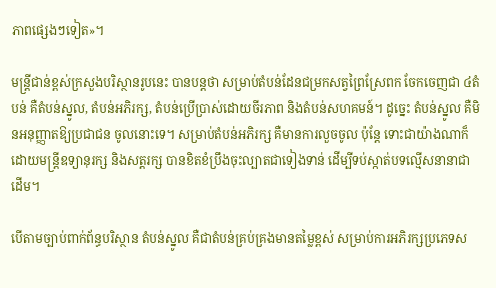ភាពផ្សេងៗទៀត»។

មន្ត្រីជាន់ខ្ពស់ក្រសួងបរិស្ថានរូបនេះ បានបន្តថា សម្រាប់តំបន់ដែនជម្រកសត្វព្រៃស្រែពក ចែកចេញជា ៤តំបន់ គឺតំបន់ស្នូល, តំបន់អភិរក្ស, តំបន់ប្រើប្រាស់ដោយចីរភាព និងតំបន់សហគមន៍។ ដូច្នេះ តំបន់ស្នូល គឺមិនអនុញ្ញាតឱ្យប្រជាជន ចូលនោះទេ។ សម្រាប់តំបន់អភិរក្ស គឺមានការលួចចូល ប៉ុន្តែ ទោះជាយ៉ាងណាក៏ដោយមន្ត្រីឧទ្យានុរក្ស និងសត្តរក្ស បានខិតខំប្រឹងចុះល្បាតជាទៀងទាន់ ដើម្បីទប់ស្កាត់បទល្មើសនានាជាដើម។

បើតាមច្បាប់ពាក់ព័ន្ធបរិស្ថាន តំបន់ស្នូល គឺជាតំបន់គ្រប់គ្រងមានតម្លៃខ្ពស់ សម្រាប់ការអភិរក្សប្រភេទស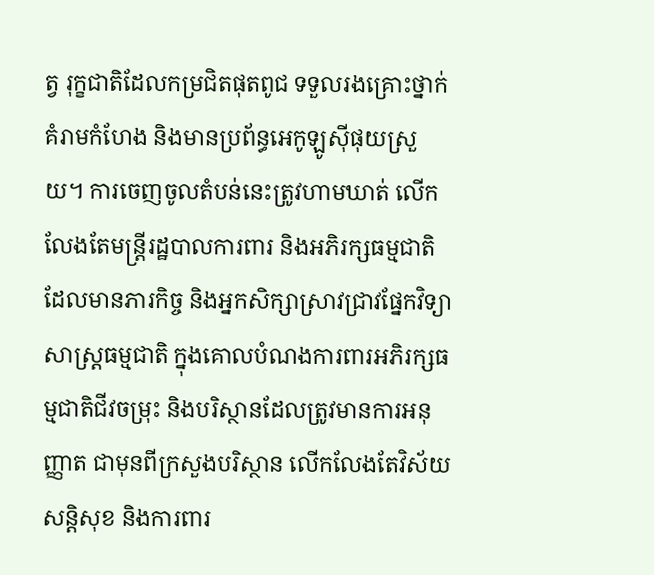ត្វ រុក្ខជាតិដែលកម្រជិតផុតពូជ ទទួលរងគ្រោះថ្នាក់គំរាមកំហែង និងមានប្រព័ន្ធអេកូឡូស៊ីផុយស្រួយ។ ការចេញចូលតំបន់នេះត្រូវហាមឃាត់ លើកលែងតែមន្ត្រីរដ្ឋបាលការពារ និងអភិរក្សធម្មជាតិដែលមានភារកិច្ច និងអ្នកសិក្សាស្រាវជ្រាវផ្នែកវិទ្យាសាស្ត្រធម្មជាតិ ក្នុងគោលបំណងការពារអភិរក្សធម្មជាតិជីវចម្រុះ និងបរិស្ថានដែលត្រូវមានការអនុញ្ញាត ជាមុនពីក្រសួងបរិស្ថាន លើកលែងតែវិស័យសន្តិសុខ និងការពារ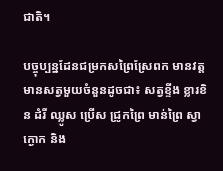ជាតិ។

បច្ចុប្បន្នដែនជម្រកសព្រៃស្រែពក មានវត្តមានសត្វមួយចំនួនដូចជា៖ សត្វខ្ទីង ខ្លារខិន ដំរី ឈ្លូស ប្រើស ជ្រូកព្រៃ មាន់ព្រៃ ស្វា ក្ងោក និង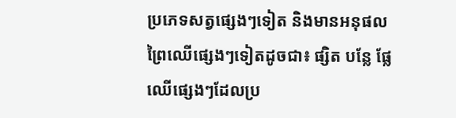ប្រភេទសត្វផ្សេងៗទៀត និងមានអនុផលព្រៃឈើផ្សេងៗទៀតដូចជា៖ ផ្សិត បន្លែ ផ្លែឈើផ្សេងៗដែលប្រ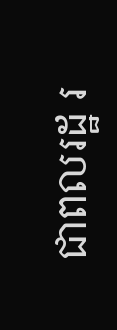ជាពលរដ្ឋ រ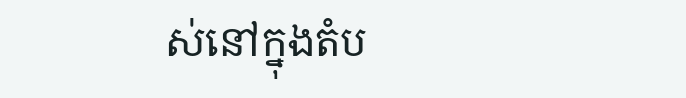ស់នៅក្នុងតំប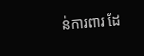ន់ការពារ ដែ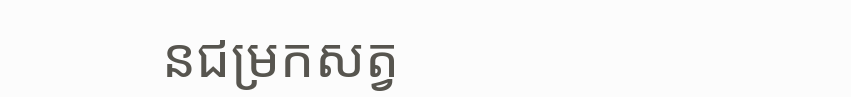នជម្រកសត្វ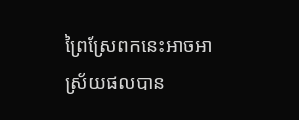ព្រៃស្រែពកនេះអាចអាស្រ័យផលបាន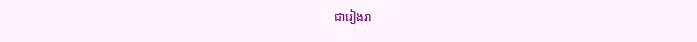ជារៀងរា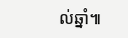ល់ឆ្នាំ៕